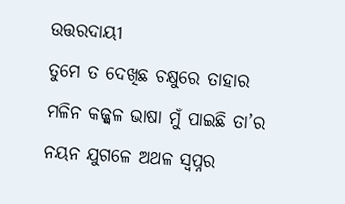ଉତ୍ତରଦାୟୀ
ତୁମେ ତ ଦେଖିଛ ଚକ୍ଷୁରେ ତାହାର ମଳିନ କଜ୍ଜ୍ୱଳ ଭାଷା ମୁଁ ପାଇଛି ତା’ର ନୟନ ଯୁଗଳେ ଅଥଳ ସ୍ୱପ୍ନର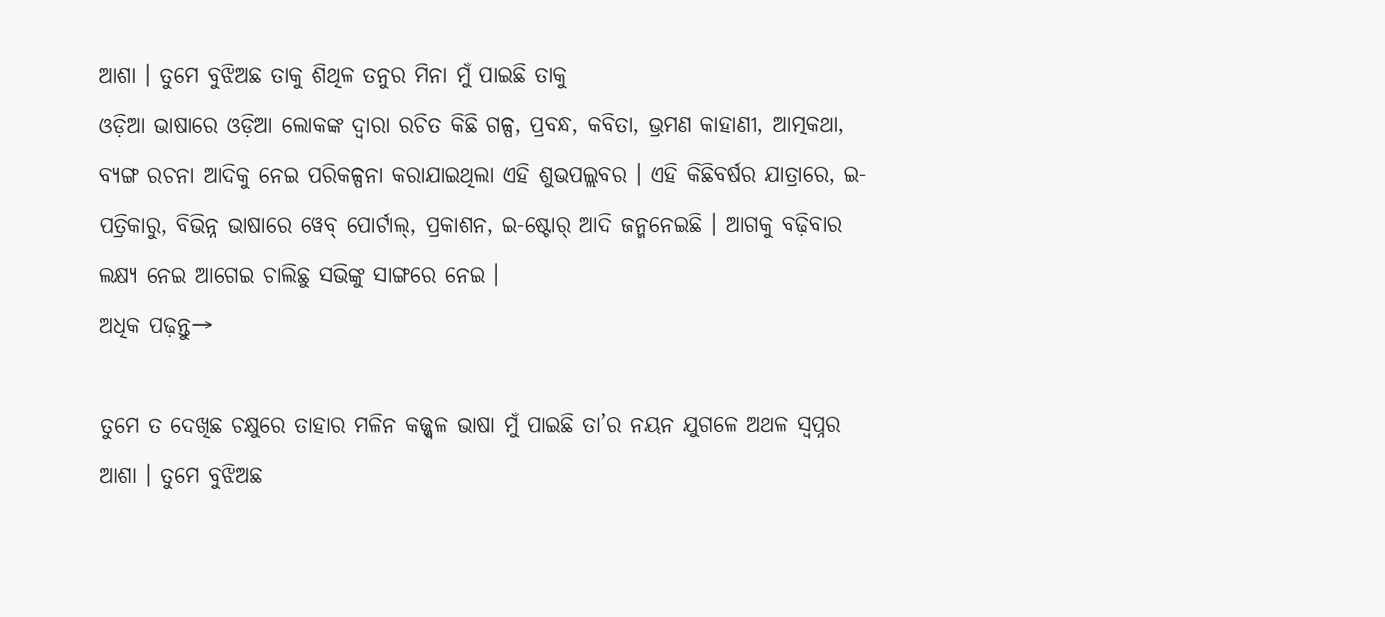ଆଶା । ତୁମେ ବୁଝିଅଛ ତାକୁ ଶିଥିଳ ତନୁର ମିନା ମୁଁ ପାଇଛି ତାକୁ
ଓଡ଼ିଆ ଭାଷାରେ ଓଡ଼ିଆ ଲୋକଙ୍କ ଦ୍ୱାରା ରଚିତ କିଛି ଗଳ୍ପ, ପ୍ରବନ୍ଧ, କବିତା, ଭ୍ରମଣ କାହାଣୀ, ଆତ୍ମକଥା, ବ୍ୟଙ୍ଗ ରଚନା ଆଦିକୁ ନେଇ ପରିକଳ୍ପନା କରାଯାଇଥିଲା ଏହି ଶୁଭପଲ୍ଲବର । ଏହି କିଛିବର୍ଷର ଯାତ୍ରାରେ, ଇ-ପତ୍ରିକାରୁ, ବିଭିନ୍ନ ଭାଷାରେ ୱେବ୍ ପୋର୍ଟାଲ୍, ପ୍ରକାଶନ, ଇ-ଷ୍ଟୋର୍ ଆଦି ଜନ୍ମନେଇଛି । ଆଗକୁ ବଢ଼ିବାର ଲକ୍ଷ୍ୟ ନେଇ ଆଗେଇ ଚାଲିଛୁ ସଭିଙ୍କୁ ସାଙ୍ଗରେ ନେଇ ।
ଅଧିକ ପଢ଼ନ୍ତୁ→

ତୁମେ ତ ଦେଖିଛ ଚକ୍ଷୁରେ ତାହାର ମଳିନ କଜ୍ଜ୍ୱଳ ଭାଷା ମୁଁ ପାଇଛି ତା’ର ନୟନ ଯୁଗଳେ ଅଥଳ ସ୍ୱପ୍ନର ଆଶା । ତୁମେ ବୁଝିଅଛ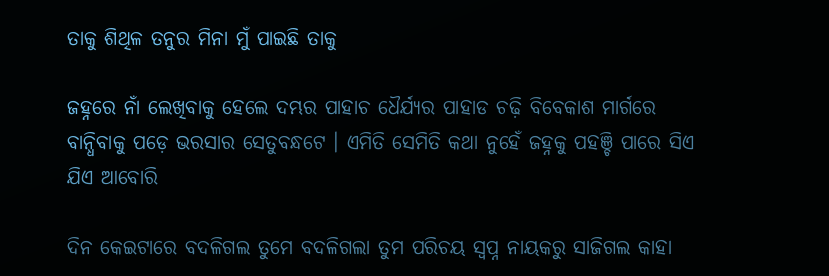ତାକୁ ଶିଥିଳ ତନୁର ମିନା ମୁଁ ପାଇଛି ତାକୁ

ଜହ୍ନରେ ନାଁ ଲେଖିବାକୁ ହେଲେ ଦମ୍ଭର ପାହାଚ ଧୈର୍ଯ୍ୟର ପାହାଡ ଚଢ଼ି ବିବେକାଶ ମାର୍ଗରେ ବାନ୍ଧିବାକୁ ପଡ଼େ ଭରସାର ସେତୁବନ୍ଧଟେ । ଏମିତି ସେମିତି କଥା ନୁହେଁ ଜହ୍ନକୁ ପହଞ୍ଚି ପାରେ ସିଏ ଯିଏ ଆବୋରି

ଦିନ କେଇଟାରେ ବଦଳିଗଲ ତୁମେ ବଦଳିଗଲା ତୁମ ପରିଚୟ ସ୍ୱପ୍ନ ନାୟକରୁ ସାଜିଗଲ କାହା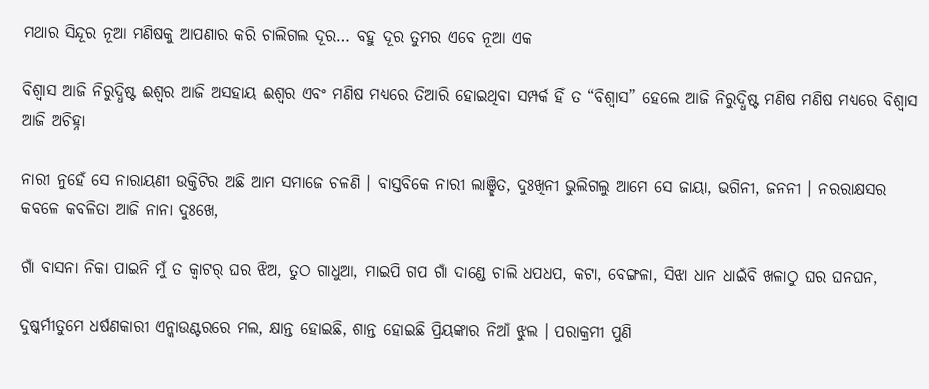ମଥାର ସିନ୍ଦୂର ନୂଆ ମଣିଷକୁ ଆପଣାର କରି ଚାଲିଗଲ ଦୂର… ବହୁ ଦୂର ତୁମର ଏବେ ନୂଆ ଏକ

ବିଶ୍ୱାସ ଆଜି ନିରୁଦ୍ଧିଷ୍ଟ ଈଶ୍ୱର ଆଜି ଅସହାୟ ଈଶ୍ୱର ଏବଂ ମଣିଷ ମଧ୍ୟରେ ତିଆରି ହୋଇଥିବା ସମ୍ପର୍କ ହିଁ ତ “ବିଶ୍ୱାସ” ହେଲେ ଆଜି ନିରୁଦ୍ଧିଷ୍ଟ ମଣିଷ ମଣିଷ ମଧ୍ୟରେ ବିଶ୍ୱାସ ଆଜି ଅଚିହ୍ନା

ନାରୀ ନୁହେଁ ସେ ନାରାୟଣୀ ଉକ୍ତିଟିର ଅଛି ଆମ ସମାଜେ ଚଳଣି । ବାସ୍ତବିକେ ନାରୀ ଲାଞ୍ଛିତ, ଦୁଃଖିନୀ ଭୁଲିଗଲୁ ଆମେ ସେ ଜାୟା, ଭଗିନୀ, ଜନନୀ । ନରରାକ୍ଷସର କବଳେ କବଳିତା ଆଜି ନାନା ଦୁଃଖେ,

ଗାଁ ବାସନା ନିକା ପାଇନି ମୁଁ ତ କ୍ବାଟର୍ ଘର ଝିଅ, ତୁଠ ଗାଧୁଆ, ମାଇପି ଗପ ଗାଁ ଦାଣ୍ଡେ ଚାଲି ଧପଧପ, କଟା, ବେଙ୍ଗଳା, ସିଝା ଧାନ ଧାଇଁବି ଖଳାଠୁ ଘର ଘନଘନ,

ଦୁଷ୍କର୍ମୀତୁମେ ଧର୍ଷଣକାରୀ ଏନ୍କାଉଣ୍ଟରରେ ମଲ, କ୍ଷାନ୍ତ ହୋଇଛି, ଶାନ୍ତ ହୋଇଛି ପ୍ରିୟଙ୍କାର ନିଆଁ ଝୁଲ । ପରାକ୍ରମୀ ପୁଣି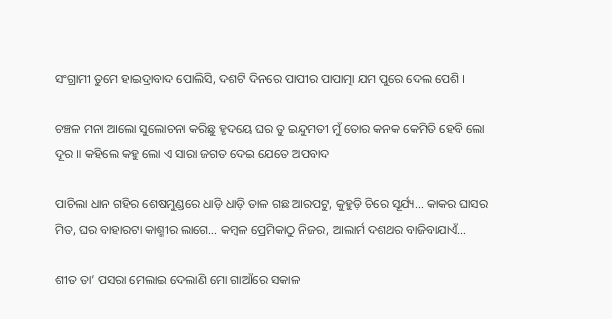ସଂଗ୍ରାମୀ ତୁମେ ହାଇଦ୍ରାବାଦ ପୋଲିସି, ଦଶଟି ଦିନରେ ପାପୀର ପାପାତ୍ମା ଯମ ପୁରେ ଦେଲ ପେଶି ।

ଚଞ୍ଚଳ ମନା ଆଲୋ ସୁଲୋଚନା କରିଛୁ ହୃଦୟେ ଘର ତୁ ଇନ୍ଦୁମତୀ ମୁଁ ତୋର କନକ କେମିତି ହେବି ଲୋ ଦୂର ॥ କହିଲେ କହୁ ଲୋ ଏ ସାରା ଜଗତ ଦେଇ ଯେତେ ଅପବାଦ

ପାଚିଲା ଧାନ ଗହିର ଶେଷମୁଣ୍ଡରେ ଧାଡ଼ି ଧାଡ଼ି ତାଳ ଗଛ ଆରପଟୁ, କୁହୁଡ଼ି ଚିରେ ସୂର୍ଯ୍ୟ… କାକର ଘାସର ମିତ, ଘର ବାହାରଟା କାଶ୍ମୀର ଲାଗେ… କମ୍ବଳ ପ୍ରେମିକାଠୁ ନିଜର, ଆଲାର୍ମ ଦଶଥର ବାଜିବାଯାଏଁ…

ଶୀତ ତା’ ପସରା ମେଲାଇ ଦେଲାଣି ମୋ ଗାଆଁରେ ସକାଳ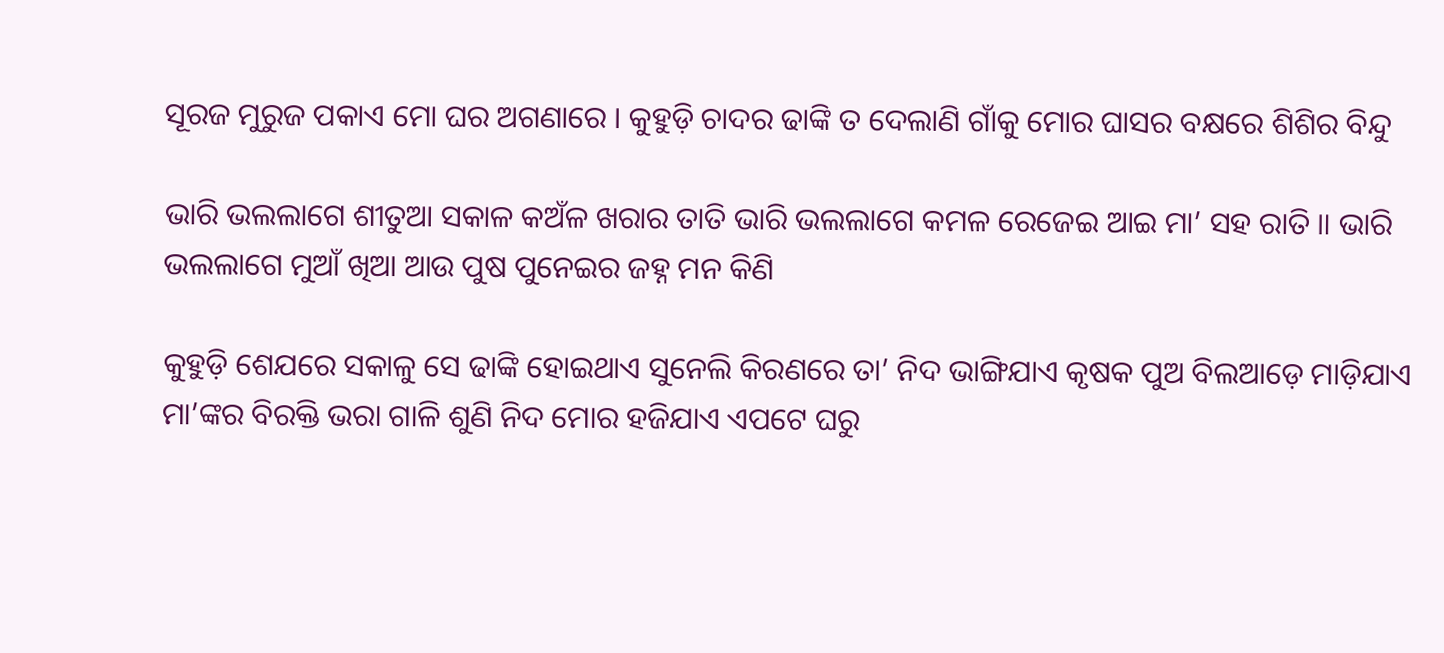ସୂରଜ ମୁରୁଜ ପକାଏ ମୋ ଘର ଅଗଣାରେ । କୁହୁଡ଼ି ଚାଦର ଢାଙ୍କି ତ ଦେଲାଣି ଗାଁକୁ ମୋର ଘାସର ବକ୍ଷରେ ଶିଶିର ବିନ୍ଦୁ

ଭାରି ଭଲଲାଗେ ଶୀତୁଆ ସକାଳ କଅଁଳ ଖରାର ତାତି ଭାରି ଭଲଲାଗେ କମଳ ରେଜେଇ ଆଇ ମା’ ସହ ରାତି ॥ ଭାରି ଭଲଲାଗେ ମୁଆଁ ଖିଆ ଆଉ ପୁଷ ପୁନେଇର ଜହ୍ନ ମନ କିଣି

କୁହୁଡ଼ି ଶେଯରେ ସକାଳୁ ସେ ଢାଙ୍କି ହୋଇଥାଏ ସୁନେଲି କିରଣରେ ତା’ ନିଦ ଭାଙ୍ଗିଯାଏ କୃଷକ ପୁଅ ବିଲଆଡ଼େ ମାଡ଼ିଯାଏ ମା’ଙ୍କର ବିରକ୍ତି ଭରା ଗାଳି ଶୁଣି ନିଦ ମୋର ହଜିଯାଏ ଏପଟେ ଘରୁ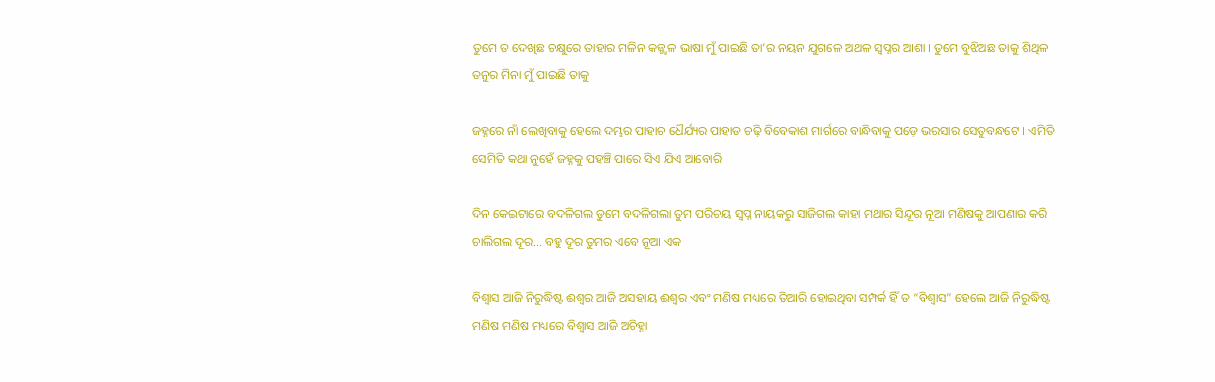ତୁମେ ତ ଦେଖିଛ ଚକ୍ଷୁରେ ତାହାର ମଳିନ କଜ୍ଜ୍ୱଳ ଭାଷା ମୁଁ ପାଇଛି ତା’ର ନୟନ ଯୁଗଳେ ଅଥଳ ସ୍ୱପ୍ନର ଆଶା । ତୁମେ ବୁଝିଅଛ ତାକୁ ଶିଥିଳ ତନୁର ମିନା ମୁଁ ପାଇଛି ତାକୁ

ଜହ୍ନରେ ନାଁ ଲେଖିବାକୁ ହେଲେ ଦମ୍ଭର ପାହାଚ ଧୈର୍ଯ୍ୟର ପାହାଡ ଚଢ଼ି ବିବେକାଶ ମାର୍ଗରେ ବାନ୍ଧିବାକୁ ପଡ଼େ ଭରସାର ସେତୁବନ୍ଧଟେ । ଏମିତି ସେମିତି କଥା ନୁହେଁ ଜହ୍ନକୁ ପହଞ୍ଚି ପାରେ ସିଏ ଯିଏ ଆବୋରି

ଦିନ କେଇଟାରେ ବଦଳିଗଲ ତୁମେ ବଦଳିଗଲା ତୁମ ପରିଚୟ ସ୍ୱପ୍ନ ନାୟକରୁ ସାଜିଗଲ କାହା ମଥାର ସିନ୍ଦୂର ନୂଆ ମଣିଷକୁ ଆପଣାର କରି ଚାଲିଗଲ ଦୂର… ବହୁ ଦୂର ତୁମର ଏବେ ନୂଆ ଏକ

ବିଶ୍ୱାସ ଆଜି ନିରୁଦ୍ଧିଷ୍ଟ ଈଶ୍ୱର ଆଜି ଅସହାୟ ଈଶ୍ୱର ଏବଂ ମଣିଷ ମଧ୍ୟରେ ତିଆରି ହୋଇଥିବା ସମ୍ପର୍କ ହିଁ ତ “ବିଶ୍ୱାସ” ହେଲେ ଆଜି ନିରୁଦ୍ଧିଷ୍ଟ ମଣିଷ ମଣିଷ ମଧ୍ୟରେ ବିଶ୍ୱାସ ଆଜି ଅଚିହ୍ନା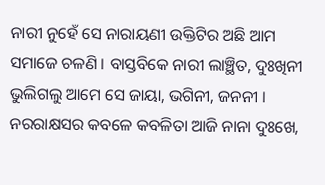ନାରୀ ନୁହେଁ ସେ ନାରାୟଣୀ ଉକ୍ତିଟିର ଅଛି ଆମ ସମାଜେ ଚଳଣି । ବାସ୍ତବିକେ ନାରୀ ଲାଞ୍ଛିତ, ଦୁଃଖିନୀ ଭୁଲିଗଲୁ ଆମେ ସେ ଜାୟା, ଭଗିନୀ, ଜନନୀ । ନରରାକ୍ଷସର କବଳେ କବଳିତା ଆଜି ନାନା ଦୁଃଖେ,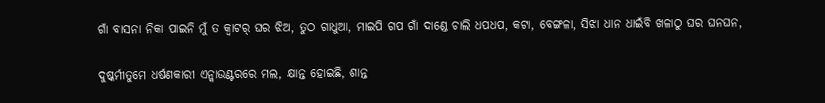ଗାଁ ବାସନା ନିକା ପାଇନି ମୁଁ ତ କ୍ବାଟର୍ ଘର ଝିଅ, ତୁଠ ଗାଧୁଆ, ମାଇପି ଗପ ଗାଁ ଦାଣ୍ଡେ ଚାଲି ଧପଧପ, କଟା, ବେଙ୍ଗଳା, ସିଝା ଧାନ ଧାଇଁବି ଖଳାଠୁ ଘର ଘନଘନ,

ଦୁଷ୍କର୍ମୀତୁମେ ଧର୍ଷଣକାରୀ ଏନ୍କାଉଣ୍ଟରରେ ମଲ, କ୍ଷାନ୍ତ ହୋଇଛି, ଶାନ୍ତ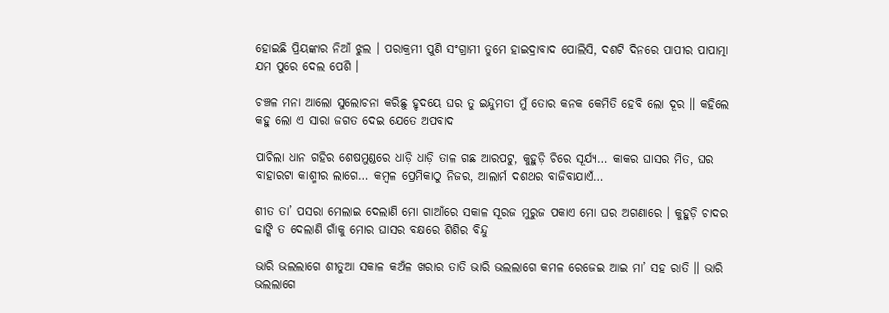ହୋଇଛି ପ୍ରିୟଙ୍କାର ନିଆଁ ଝୁଲ । ପରାକ୍ରମୀ ପୁଣି ସଂଗ୍ରାମୀ ତୁମେ ହାଇଦ୍ରାବାଦ ପୋଲିସି, ଦଶଟି ଦିନରେ ପାପୀର ପାପାତ୍ମା ଯମ ପୁରେ ଦେଲ ପେଶି ।

ଚଞ୍ଚଳ ମନା ଆଲୋ ସୁଲୋଚନା କରିଛୁ ହୃଦୟେ ଘର ତୁ ଇନ୍ଦୁମତୀ ମୁଁ ତୋର କନକ କେମିତି ହେବି ଲୋ ଦୂର ॥ କହିଲେ କହୁ ଲୋ ଏ ସାରା ଜଗତ ଦେଇ ଯେତେ ଅପବାଦ

ପାଚିଲା ଧାନ ଗହିର ଶେଷମୁଣ୍ଡରେ ଧାଡ଼ି ଧାଡ଼ି ତାଳ ଗଛ ଆରପଟୁ, କୁହୁଡ଼ି ଚିରେ ସୂର୍ଯ୍ୟ… କାକର ଘାସର ମିତ, ଘର ବାହାରଟା କାଶ୍ମୀର ଲାଗେ… କମ୍ବଳ ପ୍ରେମିକାଠୁ ନିଜର, ଆଲାର୍ମ ଦଶଥର ବାଜିବାଯାଏଁ…

ଶୀତ ତା’ ପସରା ମେଲାଇ ଦେଲାଣି ମୋ ଗାଆଁରେ ସକାଳ ସୂରଜ ମୁରୁଜ ପକାଏ ମୋ ଘର ଅଗଣାରେ । କୁହୁଡ଼ି ଚାଦର ଢାଙ୍କି ତ ଦେଲାଣି ଗାଁକୁ ମୋର ଘାସର ବକ୍ଷରେ ଶିଶିର ବିନ୍ଦୁ

ଭାରି ଭଲଲାଗେ ଶୀତୁଆ ସକାଳ କଅଁଳ ଖରାର ତାତି ଭାରି ଭଲଲାଗେ କମଳ ରେଜେଇ ଆଇ ମା’ ସହ ରାତି ॥ ଭାରି ଭଲଲାଗେ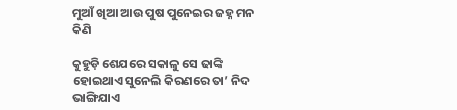ମୁଆଁ ଖିଆ ଆଉ ପୁଷ ପୁନେଇର ଜହ୍ନ ମନ କିଣି

କୁହୁଡ଼ି ଶେଯରେ ସକାଳୁ ସେ ଢାଙ୍କି ହୋଇଥାଏ ସୁନେଲି କିରଣରେ ତା’ ନିଦ ଭାଙ୍ଗିଯାଏ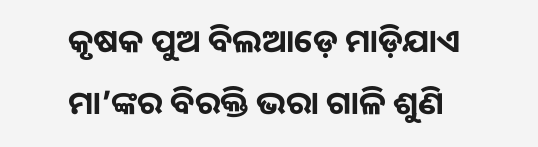କୃଷକ ପୁଅ ବିଲଆଡ଼େ ମାଡ଼ିଯାଏ ମା’ଙ୍କର ବିରକ୍ତି ଭରା ଗାଳି ଶୁଣି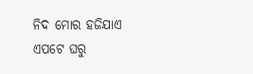ନିଦ ମୋର ହଜିଯାଏ ଏପଟେ ଘରୁ